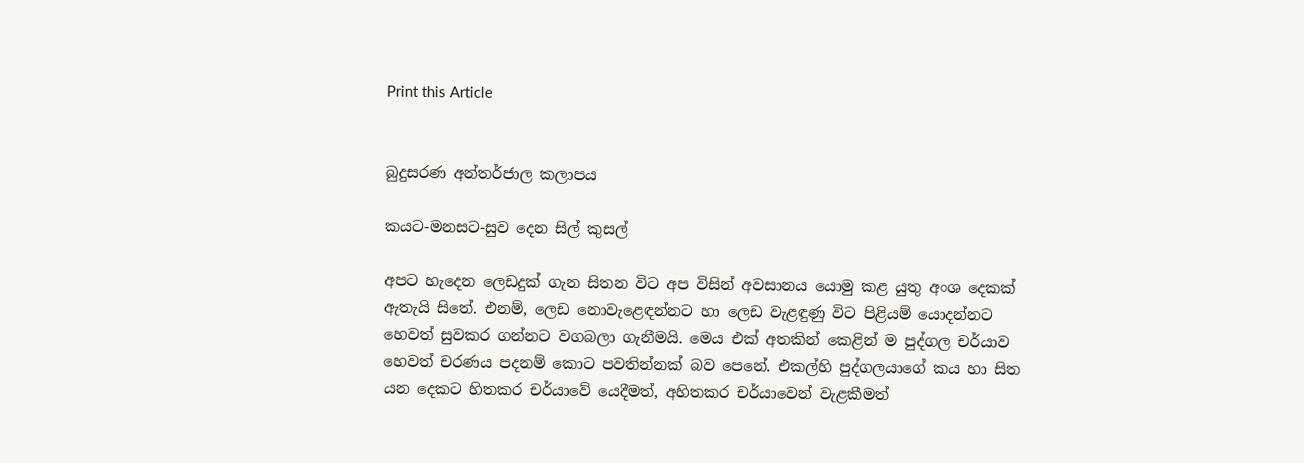Print this Article


බුදුසරණ අන්තර්ජාල කලාපය

කයට-මනසට-සුව දෙන සිල් කුසල්

අපට හැදෙන ලෙඩදුක් ගැන සිතන විට අප විසින් අවසානය යොමු කළ යුතු අංශ දෙකක් ඇතැයි සිතේ. එනම්, ලෙඩ නොවැළෙඳන්නට හා ලෙඩ වැළඳුණු විට පිළියම් යොදන්නට හෙවත් සුවකර ගන්නට වගබලා ගැනීමයි. මෙය එක් අතකින් කෙළින් ම පුද්ගල චර්යාව හෙවත් චරණය පදනම් කොට පවතින්නක් බව පෙනේ. එකල්හි පුද්ගලයාගේ කය හා සිත යන දෙකට හිතකර චර්යාවේ යෙදීමත්, අහිතකර චර්යාවෙන් වැළකීමත්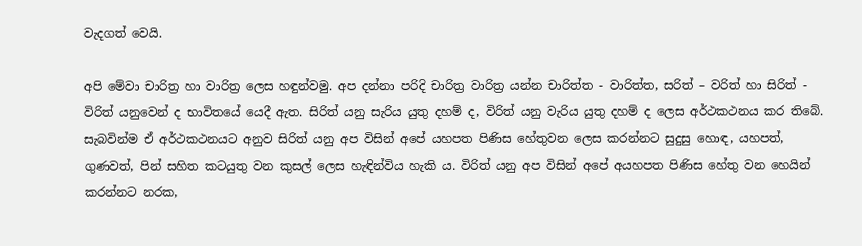වැදගත් වෙයි.

අපි මේවා චාරිත්‍ර හා වාරිත්‍ර ලෙස හඳුන්වමු. අප දන්නා පරිදි චාරිත්‍ර වාරිත්‍ර යන්න චාරිත්ත - වාරිත්ත, සරිත් – වරිත් හා සිරිත් - විරිත් යනුවෙන් ද භාවිතයේ යෙදී ඇත. සිරිත් යනු සැරිය යුතු දහම් ද, විරිත් යනු වැරිය යුතු දහම් ද ලෙස අර්ථකථනය කර තිබේ. සැබවින්ම ඒ අර්ථකථනයට අනුව සිරිත් යනු අප විසින් අපේ යහපත පිණිස හේතුවන ලෙස කරන්නට සුදුසු හොඳ, යහපත්, ගුණවත්, පින් සහිත කටයුතු වන කුසල් ලෙස හැඳින්විය හැකි ය. විරිත් යනු අප විසින් අපේ අයහපත පිණිස හේතු වන හෙයින් කරන්නට නරක,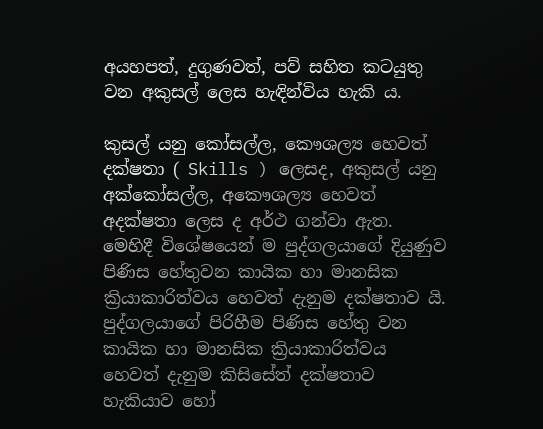අයහපත්, දුගුණවත්, පව් සහිත කටයුතු වන අකුසල් ලෙස හැඳින්විය හැකි ය.

කුසල් යනු කෝසල්ල, කෞශල්‍ය හෙවත් දක්ෂතා ( Skills ) ලෙසද, අකුසල් යනු අක්කෝසල්ල, අකෞශල්‍ය හෙවත් අදක්ෂතා ලෙස ද අර්ථ ගන්වා ඇත. මෙහිදී විශේෂයෙන් ම පුද්ගලයාගේ දියුණුව පිණිස හේතුවන කායික හා මානසික ක්‍රියාකාරිත්වය හෙවත් දැනුම දක්ෂතාව යි. පුද්ගලයාගේ පිරිහීම පිණිස හේතු වන කායික හා මානසික ක්‍රියාකාරිත්වය හෙවත් දැනුම කිසිසේත් දක්ෂතාව හැකියාව හෝ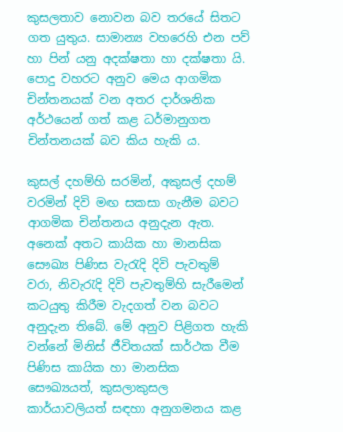කුසලතාව නොවන බව තරයේ සිතට ගත යුතුය. සාමාන්‍ය වහරෙහි එන පව් හා පින් යනු අදක්ෂතා හා දක්ෂතා යි. පොදු වහරට අනුව මෙය ආගමික චින්තනයක් වන අතර දාර්ශනික අර්ථයෙන් ගත් කළ ධර්මානුගත චින්තනයක් බව කිය හැකි ය.

කුසල් දහම්හි සරමින්, අකුසල් දහම් වරමින් දිවි මඟ සකසා ගැනීම බවට ආගමික චින්තනය අනුදැන ඇත. අනෙක් අතට කායික හා මානසික සෞඛ්‍ය පිණිස වැරැදි දිවි පැවතුම් වරා, නිවැරැදි දිවි පැවතුම්හි සැරීමෙන් කටයුතු කිරීම වැදගත් වන බවට අනුදැන තිබේ. මේ අනුව පිළිගත හැකි වන්නේ මිනිස් ජීවිතයක් සාර්ථක වීම පිණිස කායික හා මානසික සෞඛ්‍යයත්, කුසලාකුසල කාර්යාවලියත් සඳහා අනුගමනය කළ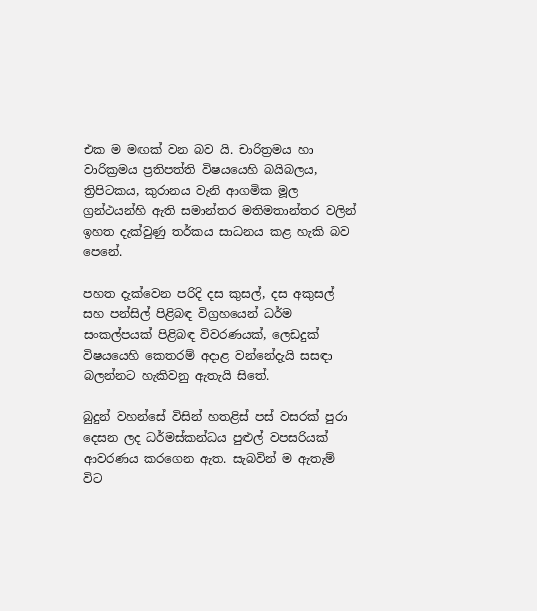එක ම මඟක් වන බව යි. චාරිත්‍රමය හා වාරික්‍රමය ප්‍රතිපත්ති විෂයයෙහි බයිබලය, ත්‍රිපිටකය, කුරානය වැනි ආගමික මූල ග්‍රන්ථයන්හි ඇති සමාන්තර මතිමතාන්තර වලින් ඉහත දැක්වුණු තර්කය සාධනය කළ හැකි බව පෙනේ.

පහත දැක්වෙන පරිදි දස කුසල්, දස අකුසල් සහ පන්සිල් පිළිබඳ විග්‍රහයෙන් ධර්ම සංකල්පයක් පිළිබඳ විවරණයක්, ලෙඩදුක් විෂයයෙහි කෙතරම් අදාළ වන්නේදැයි සසඳා බලන්නට හැකිවනු ඇතැයි සිතේ.

බුදුන් වහන්සේ විසින් හතළිස් පස් වසරක් පුරා දෙසන ලද ධර්මස්කන්ධය පුළුල් වපසරියක් ආවරණය කරගෙන ඇත. සැබවින් ම ඇතැම් විට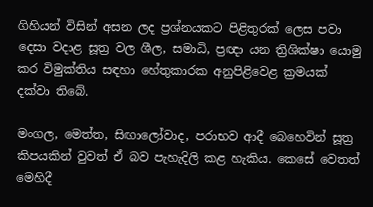ගිහියන් විසින් අසන ලද ප්‍රශ්නයකට පිළිතුරක් ලෙස පවා දෙසා වදාළ සූත්‍ර වල ශීල, සමාධි, ප්‍රඥා යන ත්‍රිශික්ෂා යොමු කර විමුක්තිය සඳහා හේතුකාරක අනුපිළිවෙළ ක්‍රමයක් දක්වා තිබේ.

මංගල, මෙත්ත, සිඟාලෝවාද, පරාභව ආදී බෙහෙවින් සූත්‍ර කිපයකින් වුවත් ඒ බව පැහැදිලි කළ හැකිය. කෙසේ වෙතත් මෙහිදී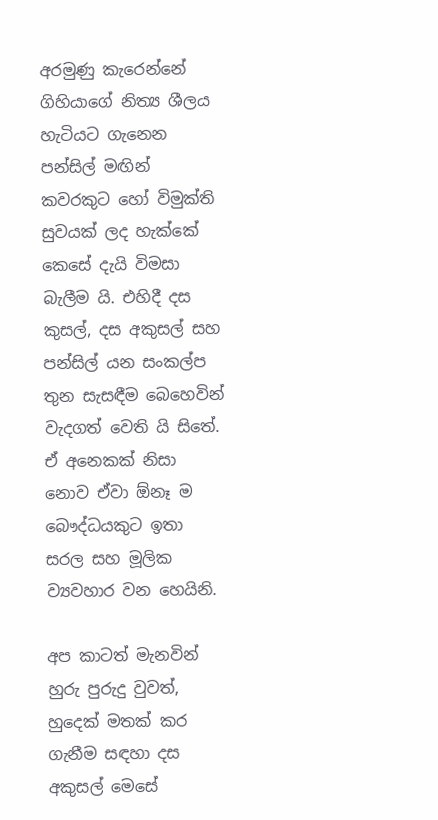අරමුණු කැරෙන්නේ ගිහියාගේ නිත්‍ය ශීලය හැටියට ගැනෙන පන්සිල් මඟින් කවරකුට හෝ විමුක්ති සුවයක් ලද හැක්කේ කෙසේ දැයි විමසා බැලීම යි. එහිදී දස කුසල්, දස අකුසල් සහ පන්සිල් යන සංකල්ප තුන සැසඳීම බෙහෙවින් වැදගත් වෙති යි සිතේ. ඒ අනෙකක් නිසා නොව ඒවා ඕනෑ ම බෞද්ධයකුට ඉතා සරල සහ මූලික ව්‍යවහාර වන හෙයිනි.

අප කාටත් මැනවින් හුරු පුරුදු වුවත්, හුදෙක් මතක් කර ගැනීම සඳහා දස අකුසල් මෙසේ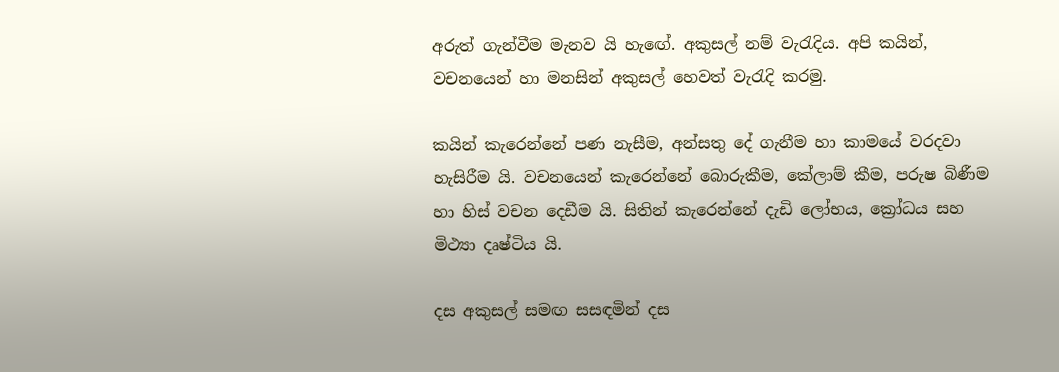අරුත් ගැන්වීම මැනව යි හැඟේ. අකුසල් නම් වැරැදිය. අපි කයින්, වචනයෙන් හා මනසින් අකුසල් හෙවත් වැරැදි කරමු.

කයින් කැරෙන්නේ පණ නැසීම, අන්සතු දේ ගැනීම හා කාමයේ වරදවා හැසිරීම යි. වචනයෙන් කැරෙන්නේ බොරුකීම, කේලාම් කීම, පරුෂ බිණීම හා හිස් වචන දෙඩීම යි. සිතින් කැරෙන්නේ දැඩි ලෝභය, ක්‍රෝධය සහ මිථ්‍යා දෘෂ්ටිය යි.

දස අකුසල් සමඟ සසඳමින් දස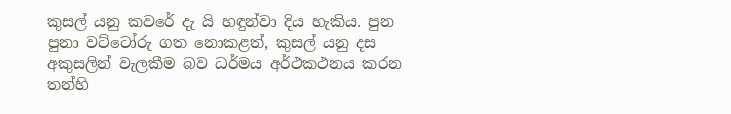කුසල් යනු කවරේ දැ යි හඳුන්වා දිය හැකිය. පුන පුනා වට්ටෝරු ගත නොකළත්, කුසල් යනු දස අකුසලින් වැලකීම බව ධර්මය අර්ථකථනය කරන තන්හි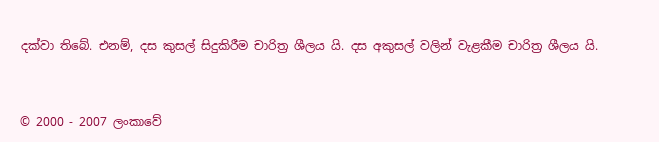දක්වා තිබේ. එනම්, දස කුසල් සිදුකිරීම චාරිත්‍ර ශීලය යි. දස අකුසල් වලින් වැළකීම චාරිත්‍ර ශීලය යි.


© 2000 - 2007 ලංකාවේ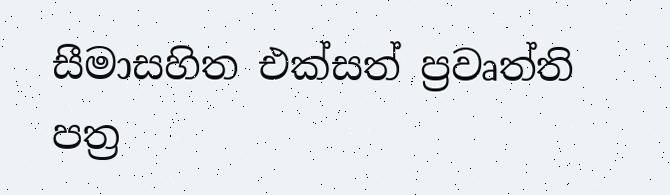සීමාසහිත එක්සත් ප්‍රවෘත්ති පත්‍ර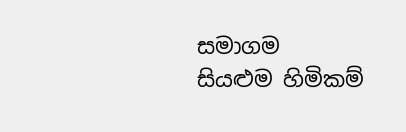සමාගම
සියළුම හිමිකම්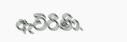ඇවිරිණි.